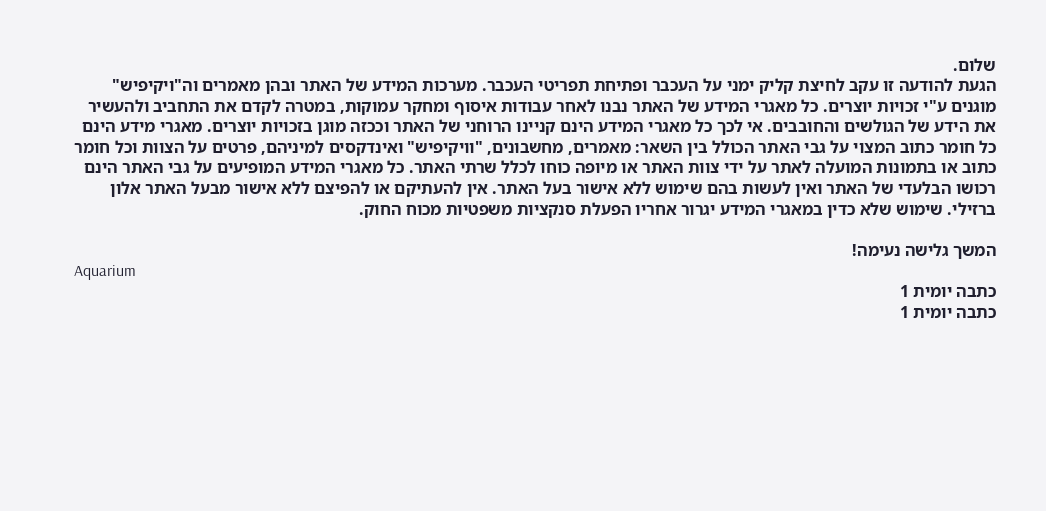שלום.
הגעת להודעה זו עקב לחיצת קליק ימני על העכבר ופתיחת תפריטי העכבר. מערכות המידע של האתר ובהן מאמרים וה"ויקיפיש" מוגנים ע"י זכויות יוצרים. כל מאגרי המידע של האתר נבנו לאחר עבודות איסוף ומחקר עמוקות, במטרה לקדם את התחביב ולהעשיר את הידע של הגולשים והחובבים. אי לכך כל מאגרי המידע הינם קניינו הרוחני של האתר וככזה מוגן בזכויות יוצרים. מאגרי מידע הינם כל חומר כתוב המצוי על גבי האתר הכולל בין השאר: מאמרים, מחשבונים, "וויקיפיש" ואינדקסים למיניהם, פרטים על הצוות וכל חומר כתוב או בתמונות המועלה לאתר על ידי צוות האתר או מיופה כוחו לכלל שרתי האתר. כל מאגרי המידע המופיעים על גבי האתר הינם רכושו הבלעדי של האתר ואין לעשות בהם שימוש ללא אישור בעל האתר. אין להעתיקם או להפיצם ללא אישור מבעל האתר אלון ברזילי. שימוש שלא כדין במאגרי המידע יגרור אחריו הפעלת סנקציות משפטיות מכוח החוק.

המשך גלישה נעימה!
Aquarium
כתבה יומית 1
כתבה יומית 1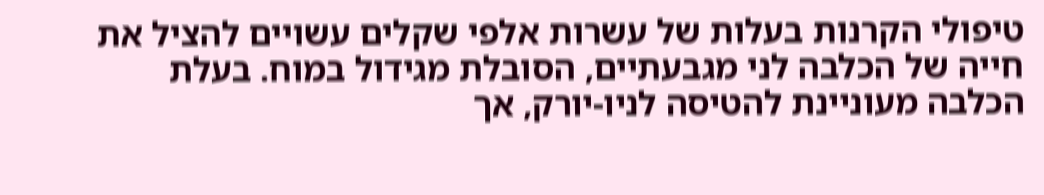טיפולי הקרנות בעלות של עשרות אלפי שקלים עשויים להציל את חייה של הכלבה לני מגבעתיים, הסובלת מגידול במוח. בעלת הכלבה מעוניינת להטיסה לניו-יורק, אך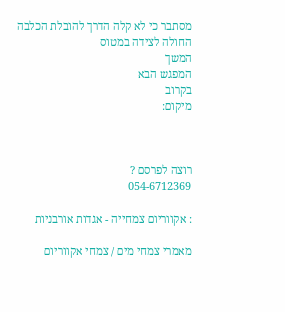מסתבר כי לא קלה הדרך להובלת הכלבה החולה לצידה במטוס
המשך
המפגש הבא
בקרוב
מיקום:



רוצה לפרסם ?
054-6712369

: אקווריום צמחייה - אגדות אורבניות

מאמרי צמחי מים / צמחי אקווריום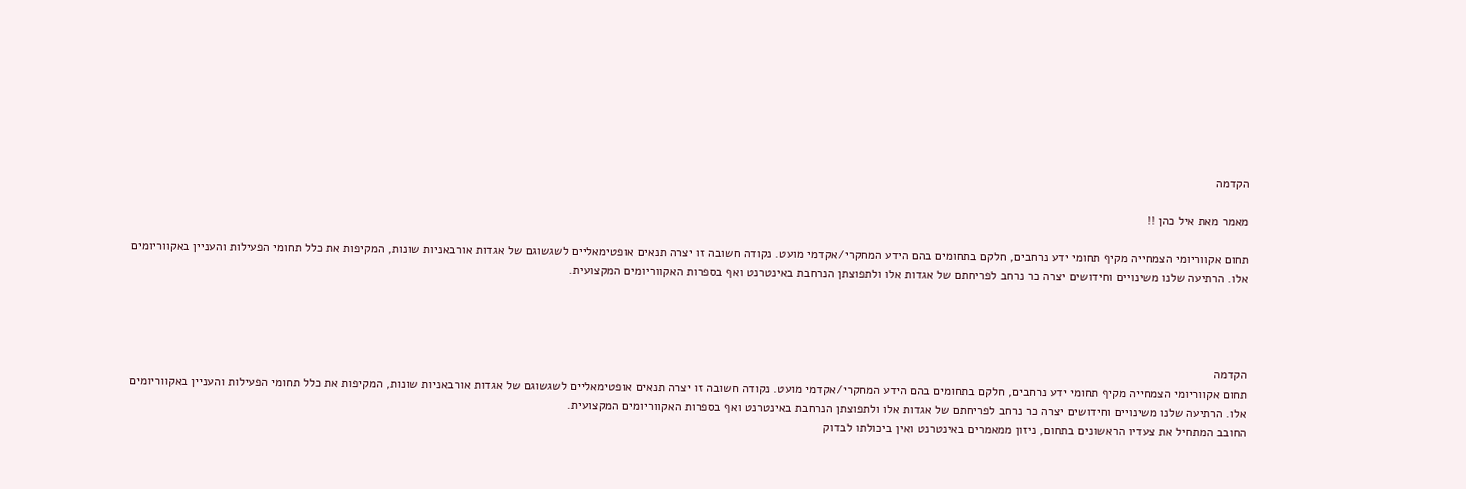הקדמה

מאמר מאת איל כהן !!

תחום אקווריומי הצמחייה מקיף תחומי ידע נרחבים, חלקם בתחומים בהם הידע המחקרי/אקדמי מועט. נקודה חשובה זו יצרה תנאים אופטימאליים לשגשוגם של אגדות אורבאניות שונות, המקיפות את כלל תחומי הפעילות והעניין באקווריומים אלו. הרתיעה שלנו משינויים וחידושים יצרה כר נרחב לפריחתם של אגדות אלו ולתפוצתן הנרחבת באינטרנט ואף בספרות האקווריומים המקצועית.




הקדמה
תחום אקווריומי הצמחייה מקיף תחומי ידע נרחבים, חלקם בתחומים בהם הידע המחקרי/אקדמי מועט. נקודה חשובה זו יצרה תנאים אופטימאליים לשגשוגם של אגדות אורבאניות שונות, המקיפות את כלל תחומי הפעילות והעניין באקווריומים אלו. הרתיעה שלנו משינויים וחידושים יצרה כר נרחב לפריחתם של אגדות אלו ולתפוצתן הנרחבת באינטרנט ואף בספרות האקווריומים המקצועית.
החובב המתחיל את צעדיו הראשונים בתחום, ניזון ממאמרים באינטרנט ואין ביכולתו לבדוק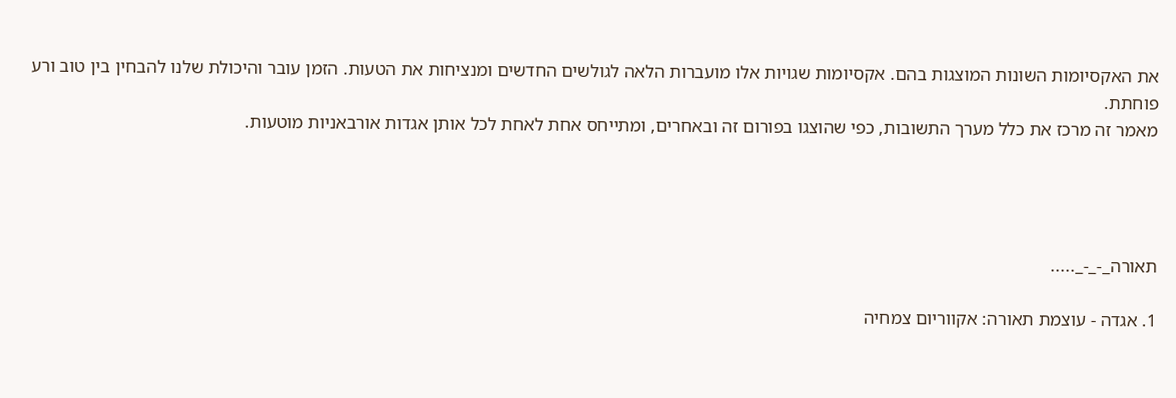את האקסיומות השונות המוצגות בהם. אקסיומות שגויות אלו מועברות הלאה לגולשים החדשים ומנציחות את הטעות. הזמן עובר והיכולת שלנו להבחין בין טוב ורע פוחתת.
מאמר זה מרכז את כלל מערך התשובות, כפי שהוצגו בפורום זה ובאחרים, ומתייחס אחת לאחת לכל אותן אגדות אורבאניות מוטעות.




תאורה_-_-_.....

1. אגדה - עוצמת תאורה: אקווריום צמחיה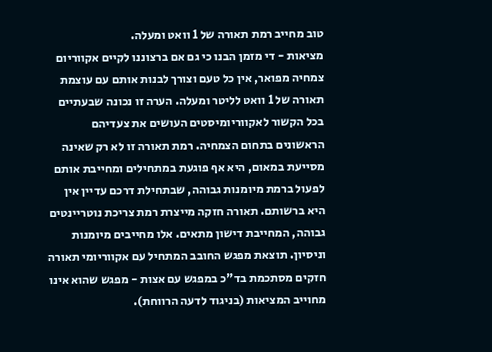טוב מחייב רמת תאורה של 1 וואט ומעלה.
מציאות - די מזמן הבנו כי גם אם ברצוננו לקיים אקווריום צמחיה מפואר, אין כל טעם וצורך לבנות אותם עם עוצמת תאורה של 1 וואט לליטר ומעלה. הערה זו נכונה שבעתיים בכל הקשור לאקווריומיסטים העושים את צעדיהם הראשונים בתחום הצמחיה. רמת תאורה זו לא רק שאינה מסייעת במאום, היא אף פוגעת במתחילים ומחייבת אותם לפעול ברמת מיומנות גבוהה, שבתחילת דרכם עדיין אין היא ברשותם. תאורה חזקה מייצרת רמת צריכת נוטריינטים גבוהה, המחייבת דישון מתאים. אלו מחייבים מיומנות וניסיון. תוצאת מפגש החובב המתחיל עם אקווריומי תאורה חזקים מסתכמת בד"כ במפגש עם אצות - מפגש שהוא אינו מחוייב המציאות (בניגוד לדעה הרווחת).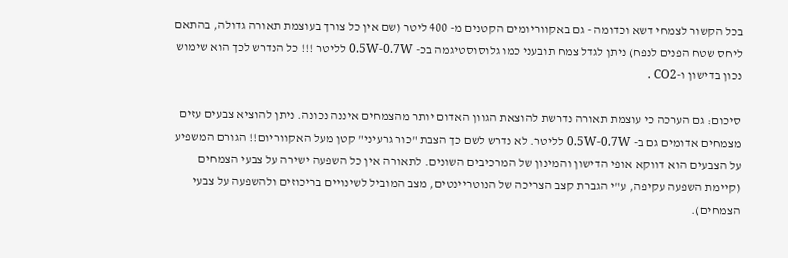בכל הקשור לצמחי דשא וכדומה - גם באקווריומים הקטנים מ- 400 ליטר (שם אין כל צורך בעוצמת תאורה גדולה, בהתאם ליחס שטח הפנים לנפח) ניתן לגדל צמח תובעני כמו גלוסוסטיגמה בכ- 0.5W-0.7W לליטר !!! כל הנדרש לכך הוא שימוש נכון בדישון ו-CO2 .

סיכום: גם הערכה כי עוצמת תאורה נדרשת להוצאת הגוון האדום יותר מהצמחים איננה נכונה. ניתן להוציא צבעים עזים מצמחים אדומים גם ב- 0.5W-0.7W לליטר. לא נדרש לשם כך הצבת "כור גרעיני" קטן מעל האקווריום!! הגורם המשפיע על הצבעים הוא דווקא אופי הדישון והמינון של המרכיבים השונים. לתאורה אין כל השפעה ישירה על צבעי הצמחים (קיימת השפעה עקיפה, ע"י הגברת קצב הצריכה של הנוטריינטים, מצב המוביל לשינויים בריכוזים ולהשפעה על צבעי הצמחים).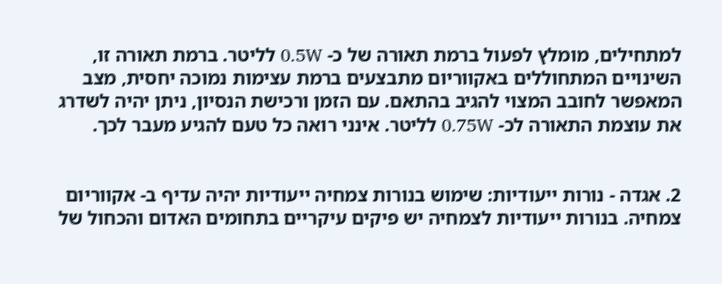למתחילים, מומלץ לפעול ברמת תאורה של כ- 0.5W לליטר. ברמת תאורה זו, השינויים המתחוללים באקווריום מתבצעים ברמת עצימות נמוכה יחסית, מצב המאפשר לחובב המצוי להגיב בהתאם. עם הזמן ורכישת הנסיון, ניתן יהיה לשדרג את עוצמת התאורה לכ- 0.75W לליטר. אינני רואה כל טעם להגיע מעבר לכך.


2. אגדה - נורות ייעודיות: שימוש בנורות צמחיה ייעודיות יהיה עדיף ב- אקווריום צמחיה. בנורות ייעודיות לצמחיה יש פיקים עיקריים בתחומים האדום והכחול של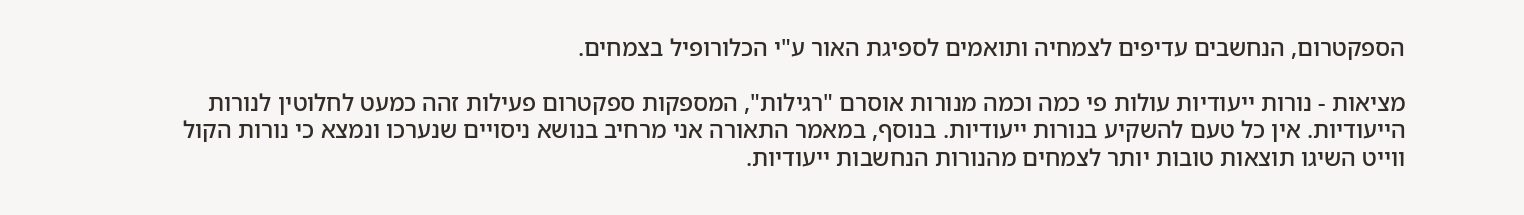הספקטרום, הנחשבים עדיפים לצמחיה ותואמים לספיגת האור ע"י הכלורופיל בצמחים.

מציאות - נורות ייעודיות עולות פי כמה וכמה מנורות אוסרם "רגילות", המספקות ספקטרום פעילות זהה כמעט לחלוטין לנורות הייעודיות. אין כל טעם להשקיע בנורות ייעודיות. בנוסף, במאמר התאורה אני מרחיב בנושא ניסויים שנערכו ונמצא כי נורות הקול ווייט השיגו תוצאות טובות יותר לצמחים מהנורות הנחשבות ייעודיות.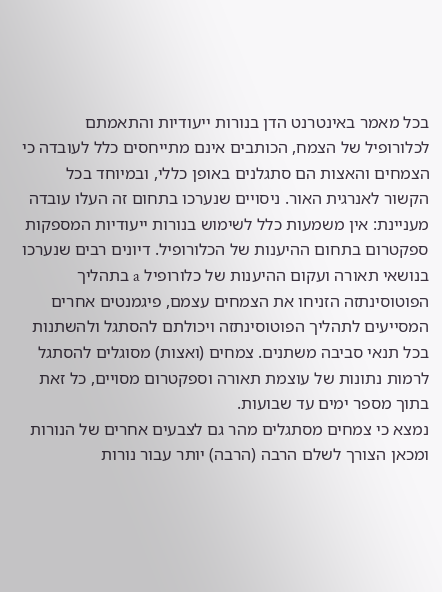בכל מאמר באינטרנט הדן בנורות ייעודיות והתאמתם לכלורופיל של הצמח, הכותבים אינם מתייחסים כלל לעובדה כי הצמחים והאצות הם סתגלנים באופן כללי, ובמיוחד בכל הקשור לאנרגית האור. ניסויים שנערכו בתחום זה העלו עובדה מעניינת: אין משמעות כלל לשימוש בנורות ייעודיות המספקות ספקטרום בתחום ההיענות של הכלורופיל. דיונים רבים שנערכו בנושאי תאורה ועקום ההיענות של כלורופיל a בתהליך הפוטוסינתזה הזניחו את הצמחים עצמם, פיגמנטים אחרים המסייעים לתהליך הפוטוסינתזה ויכולתם להסתגל ולהשתנות בכל תנאי סביבה משתנים. צמחים (ואצות) מסוגלים להסתגל לרמות נתונות של עוצמת תאורה וספקטרום מסויים, כל זאת בתוך מספר ימים עד שבועות.
נמצא כי צמחים מסתגלים מהר גם לצבעים אחרים של הנורות ומכאן הצורך לשלם הרבה (הרבה) יותר עבור נורות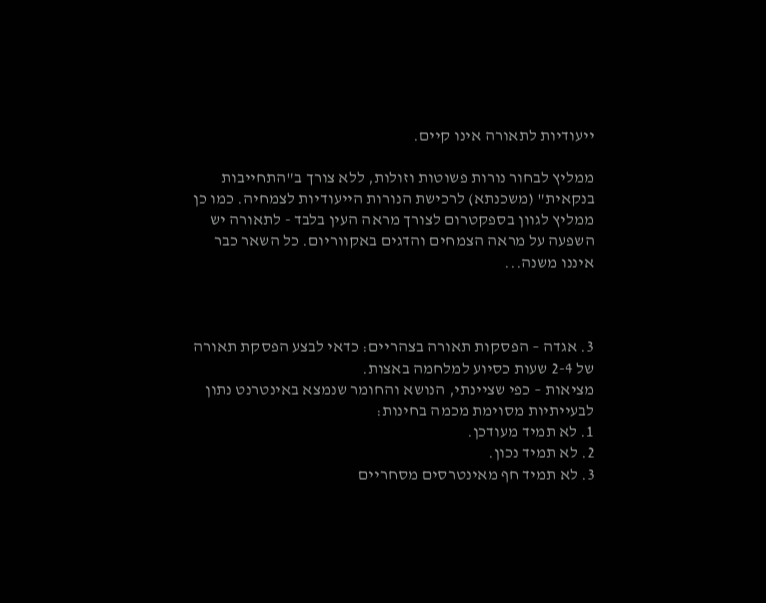ייעודיות לתאורה אינו קיים.

ממליץ לבחור נורות פשוטות וזולות, ללא צורך ב"התחייבות בנקאית" (משכנתא) לרכישת הנורות הייעודיות לצמחיה. כמו כן ממליץ לגוון בספקטרום לצורך מראה העין בלבד - לתאורה יש השפעה על מראה הצמחים והדגים באקווריום. כל השאר כבר איננו משנה...



3. אגדה – הפסקות תאורה בצהריים: כדאי לבצע הפסקת תאורה של 2-4 שעות כסיוע למלחמה באצות.
מציאות – כפי שציינתי, הנושא והחומר שנמצא באינטרנט נתון לבעייתיות מסוימת מכמה בחינות:
1. לא תמיד מעודכן.
2. לא תמיד נכון.
3. לא תמיד חף מאינטרסים מסחריים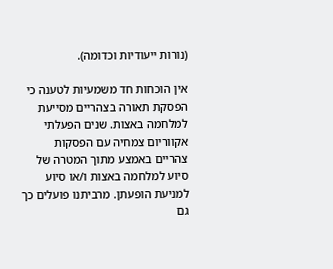(נורות ייעודיות וכדומה).

אין הוכחות חד משמעיות לטענה כי הפסקת תאורה בצהריים מסייעת למלחמה באצות. שנים הפעלתי אקווריום צמחיה עם הפסקות צהריים באמצע מתוך המטרה של סיוע למלחמה באצות ו/או סיוע למניעת הופעתן. מרביתנו פועלים כך גם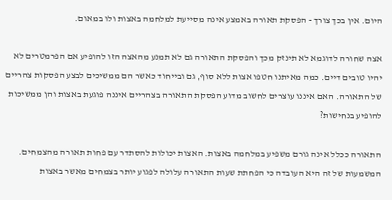היום. אין בכך צורך - הפסקת תאורה באמצע אינה מסייעת למלחמה באצות ולו במאום.

אצה שחורה לדוגמא לא תינזק מכך והפסקת התאורה גם לא תמנע מהאצה הזו להופיע אם הפרמטרים לא יהיו טובים דיים. כמה מאיתנו חטפו אצות ללא סוף, גם ובייחוד כאשר הם ממשיכים לבצע הפסקות צהריים של התאורה. האם איננו עוצרים לחשוב מדוע הפסקת התאורה בצהריים איננה פוגעת באצות והן ממשיכות להופיע בנחישות?

התאורה ככלל אינה גורם משפיע במלחמה באצות. האצות יכולות להסתדר עם פחות תאורה מהצמחים. המשמעות של זה היא העובדה כי הפחתת שעות התאורה עלולה לפגוע יותר בצמחים מאשר באצות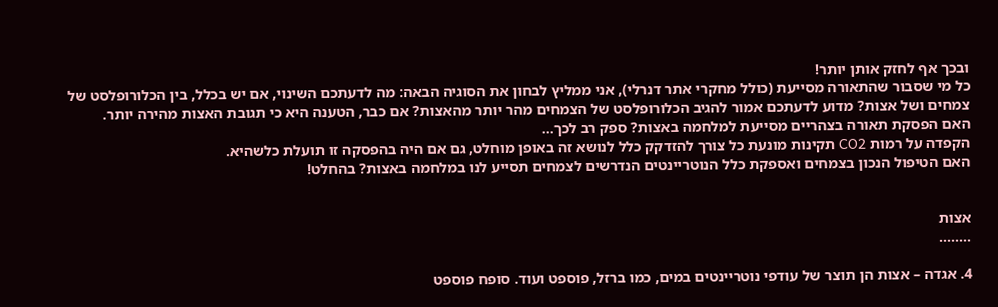ובכך אף לחזק אותן יותר!
כל מי שסבור שהתאורה מסייעת (כולל מחקרי אתר דנרלי), אני ממליץ לבחון את הסוגיה הבאה: מה לדעתכם השינוי, אם יש בכלל, בין הכלורופלסט של צמחים ושל אצות? מדוע לדעתכם אמור להגיב הכלורופלסט של הצמחים מהר יותר מהאצות? אם כבר, הטענה היא כי תגובת האצות מהירה יותר.
האם הפסקת תאורה בצהריים מסייעת למלחמה באצות? ספק רב לכך...
הקפדה על רמות CO2 תקינות מונעת כל צורך להזדקק כלל לנושא זה באופן מוחלט, גם אם היה בהפסקה זו תועלת כלשהיא.
האם הטיפול הנכון בצמחים ואספקת כלל הנוטריינטים הנדרשים לצמחים תסייע לנו במלחמה באצות? בהחלט!


אצות
........

4. אגדה – אצות הן תוצר של עודפי נוטריינטים במים, כמו ברזל, פוספט ועוד. סופח פוספט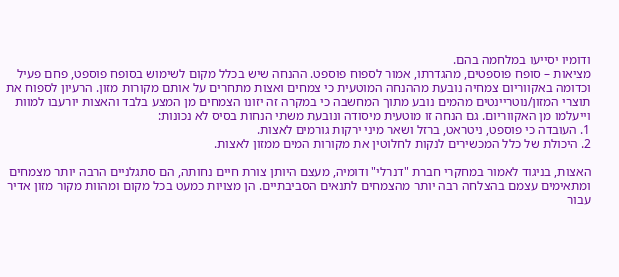ודומיו יסייעו במלחמה בהם.
מציאות – סופח פוספטים, מהגדרתו, אמור לספוח פוספט. ההנחה שיש בכלל מקום לשימוש בסופח פוספט, פחם פעיל וכדומה באקווריום צמחיה נובעת מההנחה המוטעית כי צמחים ואצות מתחרים על אותם מקורות מזון. הרעיון לספוח את תוצרי המזון/נוטריינטים מהמים נובע מתוך המחשבה כי במקרה זה יזונו הצמחים מן המצע בלבד והאצות יורעבו למוות וייעלמו מן האקווריום. גם הנחה זו מוטעית מיסודה ונובעת משתי הנחות בסיס לא נכונות:
1. העובדה כי פוספט, ניטראט, ברזל ושאר מיני ירקות גורמים לאצות.
2. היכולת של כלל המכשירים לנקות לחלוטין את מקורות המים ממזון לאצות.

האצות, בניגוד לאמור במחקרי חברת "דנרלי" ודומיה, מעצם היותן צורת חיים נחותה, הם סתגלניים הרבה יותר מצמחים ומתאימים עצמם בהצלחה רבה יותר מהצמחים לתנאים הסביבתיים. הן מצויות כמעט בכל מקום ומהוות מקור מזון אדיר עבור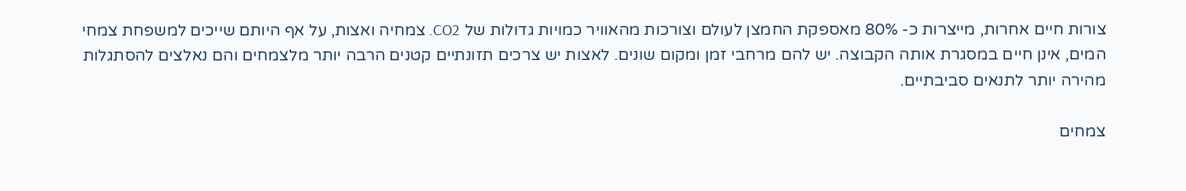צורות חיים אחרות, מייצרות כ- 80% מאספקת החמצן לעולם וצורכות מהאוויר כמויות גדולות של CO2. צמחיה ואצות, על אף היותם שייכים למשפחת צמחי המים, אינן חיים במסגרת אותה הקבוצה. יש להם מרחבי זמן ומקום שונים. לאצות יש צרכים תזונתיים קטנים הרבה יותר מלצמחים והם נאלצים להסתגלות מהירה יותר לתנאים סביבתיים.

צמחים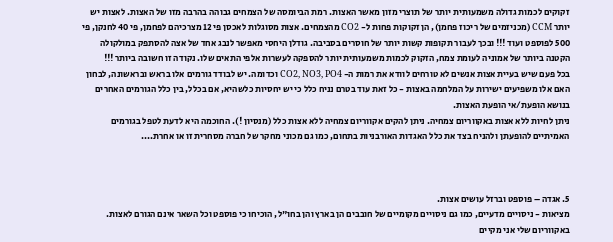זקוקים לכמות גדולה משמעותית יותר של תוצרי מזון מאשר האצות. רמת הביומסה של הצמחים גבוהה בהרבה מזו של האצות. לאצות יש יותר CCM (מכניזמים של ריכוז פחמן), הן זקוקות פחות ל- CO2 מהצמחים. אצות מסוגלות לאכסן פי 12 מצרכיהם לפחמן, פי 40 לחנקן, פי 500 לפוספט ועוד !!! ובכך לעבור תקופות קשות יותר של חוסרים בסביבה. גודלן היחסי מאפשר לנבג אחד של אצה להסתפק במולקולה הקטנה ביותר של אמוניה לעומת צמח, הזקוק לכמות משמעותית יותר להספקה לעשרות אלפי התאים שלו. נקודה זו חשובה ביותר !!!
בכל פעם שיש בעיית אצות אנשים לא טורחים לוודא את רמות ה- CO2, NO3, PO4 וכדומה. יש לבודד גורמים אלו בראש ובראשונה, לבחון האם אלו משפיעים ישירות על המלחמה באצות - כל זאת עוד בטרם נניח כלל כי יש יחסיות כלשהיא, אם בכלל, בין כלל הגורמים האחרים בנושא הופעת/אי הופעת האצות.
ניתן לחיות ללא אצות באקווריום צמחיה. ניתן להקים אקווריום צמחיה ללא אצות כלל (מנסיון !). החוכמה היא לדעת לטפל בגורמים האמיתיים להופעתן ולהניח בצד את כלל האגדות האורבניות בתחום, כמו גם מכוני מחקר של חברה מסחרית זו או אחרת....



5. אגדה – פוספט וברזל עושים אצות.
מציאות - ניסויים מדעיים, כמו גם ניסויים מקומיים של חובבים הן בארץ והן בחו"ל, הוכיחו כי פוספט וכל השאר אינם הגורם לאצות.
באקווריום שלי אני מקיים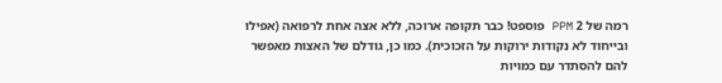רמה של 2 PPM פוספט! כבר תקופה ארוכה, ללא אצה אחת לרפואה (אפילו ובייחוד לא נקודות ירוקות על הזכוכית). כמו כן, גודלם של האצות מאפשר להם להסתדר עם כמויות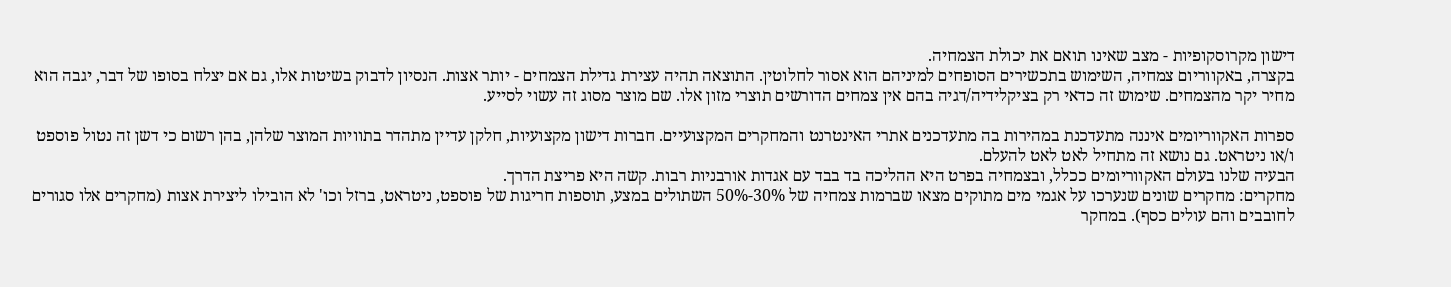דישון מקרוסקופיות - מצב שאינו תואם את יכולת הצמחיה.
בקצרה, באקווריום צמחיה, השימוש בתכשירים הסופחים למיניהם הוא אסור לחלוטין. התוצאה תהיה עצירת גדילת הצמחים - יותר אצות. הנסיון לדבוק בשיטות אלו, גם אם יצלח בסופו של דבר, יגבה הוא מחיר יקר מהצמחים. שימוש זה כדאי רק בציקלידיה/דגיה בהם אין צמחים הדורשים תוצרי מזון אלו. שם מוצר מסוג זה עשוי לסייע.

ספרות האקווריומים איננה מתעדכנת במהירות בה מתעדכנים אתרי האינטרנט והמחקרים המקצועיים. חברות דישון מקצועיות, חלקן עדיין מתהדר בתוויות המוצר שלהן, בהן רשום כי דשן זה נטול פוספט ו/או ניטראט. גם נושא זה מתחיל לאט לאט להעלם.
הבעיה שלנו בעולם האקווריומים ככלל, ובצמחיה בפרט היא ההליכה בד בבד עם אגדות אורבניות רבות. קשה היא פריצת הדרך.
מחקרים: מחקרים שונים שנערכו על אגמי מים מתוקים מצאו שברמות צמחיה של 30%-50% השתולים במצע, תוספות חריגות של פוספט, ניטראט, ברזל וכו' לא הובילו ליצירת אצות (מחקרים אלו סגורים לחובבים והם עולים כסף). במחקר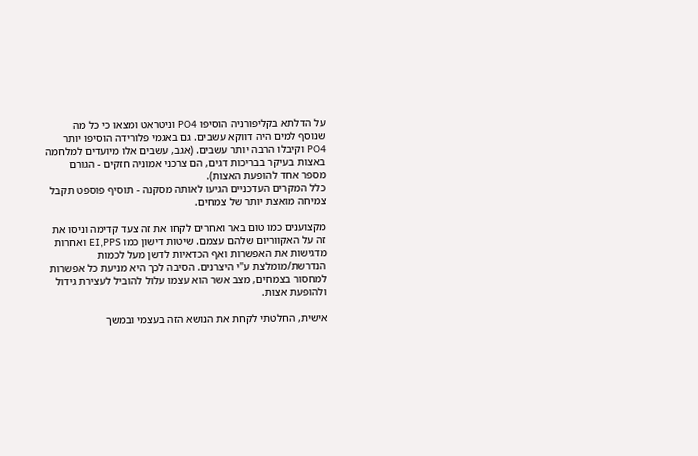על הדלתא בקליפורניה הוסיפו PO4 וניטראט ומצאו כי כל מה שנוסף למים היה דווקא עשבים. גם באגמי פלורידה הוסיפו יותר PO4 וקיבלו הרבה יותר עשבים. (אגב, עשבים אלו מיועדים למלחמה באצות בעיקר בבריכות דגים, הם צרכני אמוניה חזקים - הגורם מספר אחד להופעת האצות).
כלל המקרים העדכניים הגיעו לאותה מסקנה - תוסיף פוספט תקבל צמיחה מואצת יותר של צמחים.

מקצוענים כמו טום באר ואחרים לקחו את זה צעד קדימה וניסו את זה על האקווריום שלהם עצמם. שיטות דישון כמו EI,PPS ואחרות מדגישות את האפשרות ואף הכדאיות לדשן מעל לכמות הנדרשת/מומלצת ע"י היצרנים. הסיבה לכך היא מניעת כל אפשרות למחסור בצמחים, מצב אשר הוא עצמו עלול להוביל לעצירת גידול ולהופעת אצות.

אישית, החלטתי לקחת את הנושא הזה בעצמי ובמשך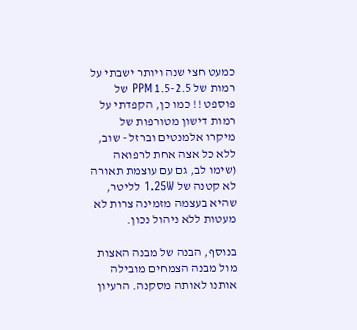כמעט חצי שנה ויותר ישבתי על רמות של 1.5-2.5 PPM של פוספט !! כמו כן, הקפדתי על רמות דישון מטורפות של מיקרו אלמנטים וברזל - שוב, ללא כל אצה אחת לרפואה (שימו לב, גם עם עוצמת תאורה לא קטנה של 1.25W לליטר, שהיא בעצמה מזמינה צרות לא מעטות ללא ניהול נכון.

בנוסף, הבנה של מבנה האצות מול מבנה הצמחים מובילה אותנו לאותה מסקנה. הרעיון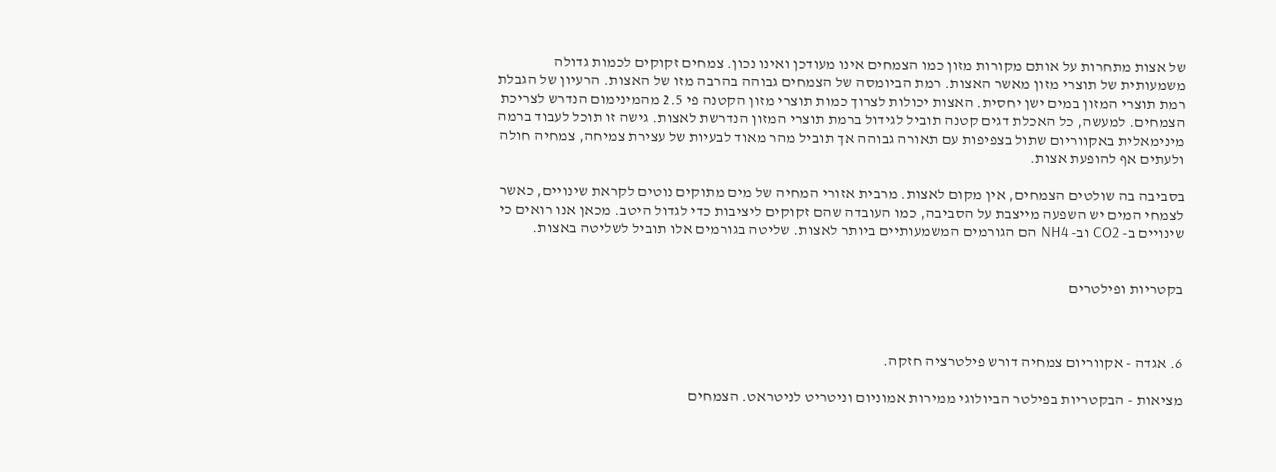של אצות מתחרות על אותם מקורות מזון כמו הצמחים אינו מעודכן ואינו נכון. צמחים זקוקים לכמות גדולה משמעותית של תוצרי מזון מאשר האצות. רמת הביומסה של הצמחים גבוהה בהרבה מזו של האצות. הרעיון של הגבלת רמת תוצרי המזון במים ישן יחסית. האצות יכולות לצרוך כמות תוצרי מזון הקטנה פי 2.5 מהמינימום הנדרש לצריכת הצמחים. למעשה, כל האכלת דגים קטנה תוביל לגידול ברמת תוצרי המזון הנדרשת לאצות. גישה זו תוכל לעבוד ברמה מינימאלית באקווריום שתול בצפיפות עם תאורה גבוהה אך תוביל מהר מאוד לבעיות של עצירת צמיחה, צמחיה חולה ולעתים אף להופעת אצות.

בסביבה בה שולטים הצמחים, אין מקום לאצות. מרבית אזורי המחיה של מים מתוקים נוטים לקראת שינויים, כאשר לצמחי המים יש השפעה מייצבת על הסביבה, כמו העובדה שהם זקוקים ליציבות כדי לגדול היטב. מכאן אנו רואים כי שינויים ב- CO2 וב- NH4 הם הגורמים המשמעותיים ביותר לאצות. שליטה בגורמים אלו תוביל לשליטה באצות.


בקטריות ופילטרים



6. אגדה - אקווריום צמחיה דורש פילטרציה חזקה.

מציאות - הבקטריות בפילטר הביולוגי ממירות אמוניום וניטריט לניטראט. הצמחים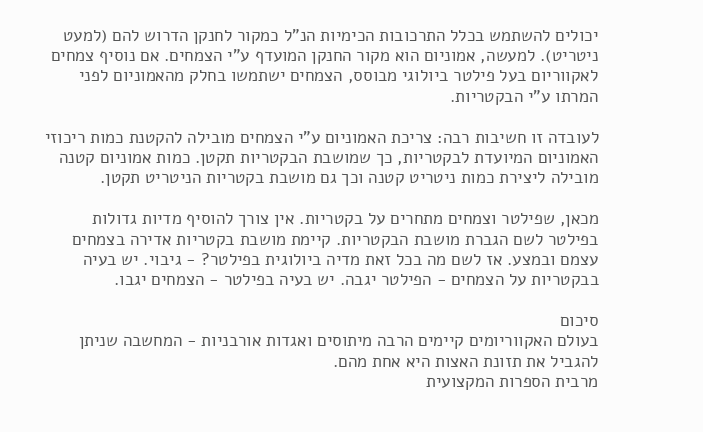יכולים להשתמש בכלל התרכובות הכימיות הנ"ל כמקור לחנקן הדרוש להם (למעט ניטריט). למעשה, אמוניום הוא מקור החנקן המועדף ע"י הצמחים. אם נוסיף צמחים לאקווריום בעל פילטר ביולוגי מבוסס, הצמחים ישתמשו בחלק מהאמוניום לפני המרתו ע"י הבקטריות.

לעובדה זו חשיבות רבה: צריכת האמוניום ע"י הצמחים מובילה להקטנת כמות ריכוזי האמוניום המיועדת לבקטריות, כך שמושבת הבקטריות תקטן. כמות אמוניום קטנה מובילה ליצירת כמות ניטריט קטנה וכך גם מושבת בקטריות הניטריט תקטן.

מכאן, שפילטר וצמחים מתחרים על בקטריות. אין צורך להוסיף מדיות גדולות בפילטר לשם הגברת מושבת הבקטריות. קיימת מושבת בקטריות אדירה בצמחים עצמם ובמצע. אז לשם מה בכל זאת מדיה ביולוגית בפילטר? - גיבוי. יש בעיה בבקטריות על הצמחים - הפילטר יגבה. יש בעיה בפילטר - הצמחים יגבו.

סיכום
בעולם האקווריומים קיימים הרבה מיתוסים ואגדות אורבניות - המחשבה שניתן להגביל את תזונת האצות היא אחת מהם.
מרבית הספרות המקצועית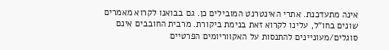אינה מתעדכנת. אתרי האינטרנט המובילים כן. גם בבואנו לקרוא מאמרים שונים בחו"ל, עלינו לקרוא זאת בנימת ביקורת. מרבית החובבים אינם סוגלים/מעוניינים להתנסות על האקווריומים הפרטיים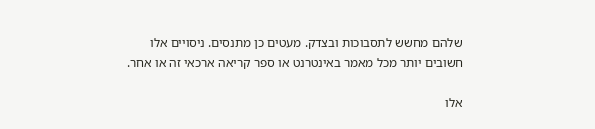שלהם מחשש לתסבוכות ובצדק. מעטים כן מתנסים. ניסויים אלו חשובים יותר מכל מאמר באינטרנט או ספר קריאה ארכאי זה או אחר.

אלו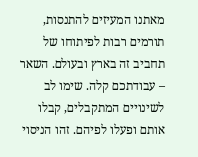מאתנו המעיזים להתנסות, תורמים רבות לפיתוחו של תחביב זה בארץ ובעולם. השאר – עבודתכם קלה. שימו לב לשינויים המתקבלים, קבלו אותם ופעלו לפיהם. זהו הניסוי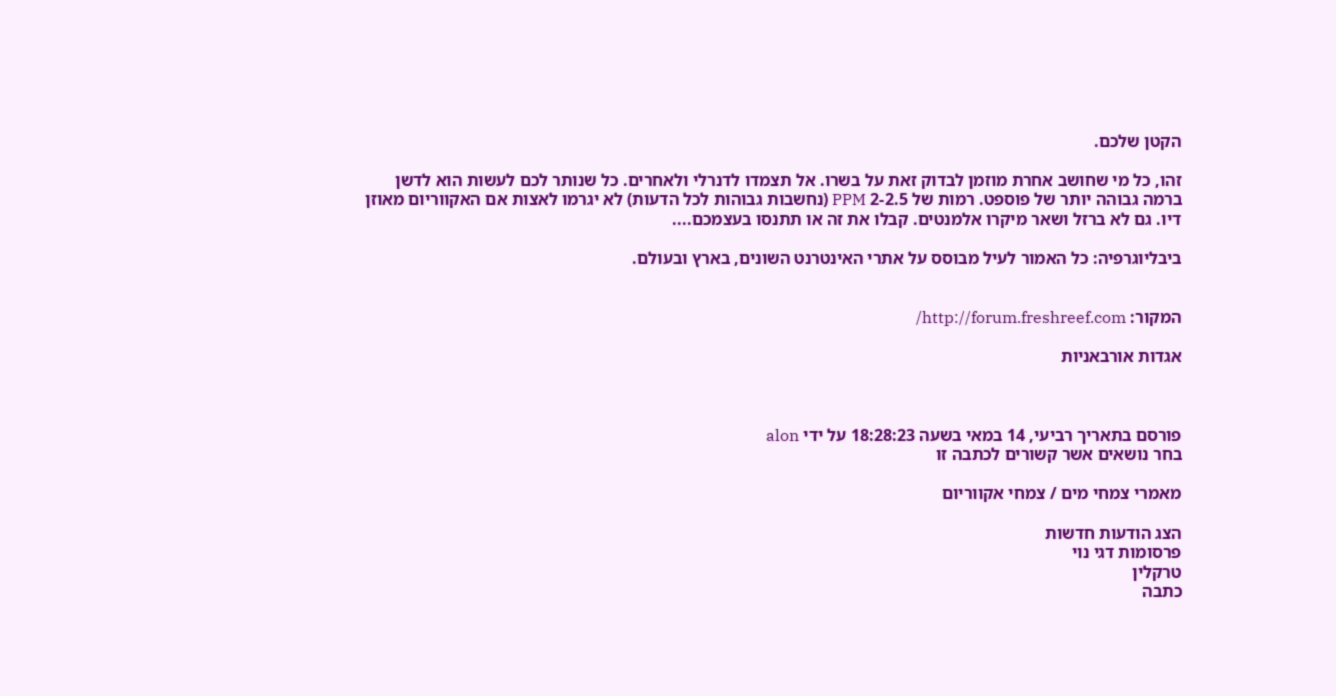הקטן שלכם.

זהו, כל מי שחושב אחרת מוזמן לבדוק זאת על בשרו. אל תצמדו לדנרלי ולאחרים. כל שנותר לכם לעשות הוא לדשן ברמה גבוהה יותר של פוספט. רמות של 2-2.5 PPM (נחשבות גבוהות לכל הדעות) לא יגרמו לאצות אם האקווריום מאוזן דיו. גם לא ברזל ושאר מיקרו אלמנטים. קבלו את זה או תתנסו בעצמכם....

ביבליוגרפיה: כל האמור לעיל מבוסס על אתרי האינטרנט השונים, בארץ ובעולם.


המקור: http://forum.freshreef.com/

אגדות אורבאניות



פורסם בתאריך רביעי, 14 במאי בשעה 18:28:23 על ידי alon
בחר נושאים אשר קשורים לכתבה זו

מאמרי צמחי מים / צמחי אקווריום

הצג הודעות חדשות
פרסומות דגי נוי
טרקלין
כתבה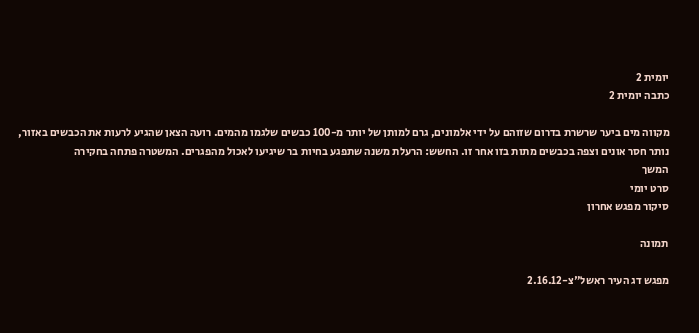יומית 2
כתבה יומית 2

מקווה מים ביער שרשרת בדרום שזוהם על ידי אלמונים, גרם למותן של יותר מ-100 כבשים שלגמו מהמים. רועה הצאן שהגיע לרעות את הכבשים באזור, נותר חסר אונים וצפה בכבשים מתות בזו אחר זו. החשש: הרעלת משנה שתפגע בחיות בר שיגיעו לאכול מהפגרים. המשטרה פתחה בחקירה
המשך
סרט יומי
סיקור מפגש אחרון

תמונה

מפגש דג העיר ראשל"צ-2.16.12